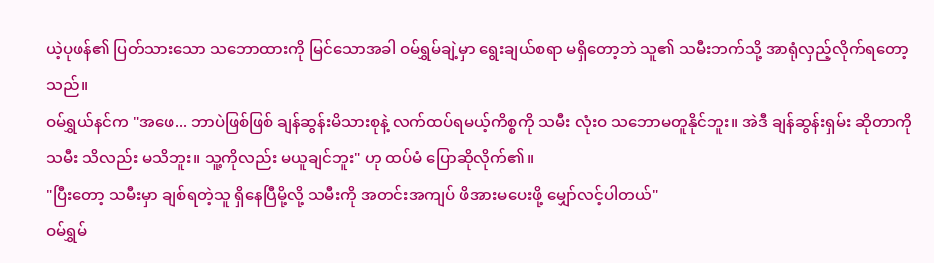ယဲ့ပုဖန်၏ ပြတ်သားသော သဘောထားကို မြင်သောအခါ ဝမ်ရွှမ်ချဲ့မှာ ရွေးချယ်စရာ မရှိတော့ဘဲ သူ၏ သမီးဘက်သို့ အာရုံလှည့်လိုက်ရတော့သည်။
ဝမ်ရွှယ်နင်က "အဖေ... ဘာပဲဖြစ်ဖြစ် ချန်ဆွန်းမိသားစုနဲ့ လက်ထပ်ရမယ့်ကိစ္စကို သမီး လုံးဝ သဘောမတူနိုင်ဘူး။ အဲဒီ ချန်ဆွန်းရှမ်း ဆိုတာကို သမီး သိလည်း မသိဘူး။ သူ့ကိုလည်း မယူချင်ဘူး" ဟု ထပ်မံ ပြောဆိုလိုက်၏။
"ပြီးတော့ သမီးမှာ ချစ်ရတဲ့သူ ရှိနေပြီမို့လို့ သမီးကို အတင်းအကျပ် ဖိအားမပေးဖို့ မျှော်လင့်ပါတယ်"
ဝမ်ရွှမ်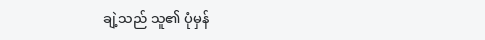ချဲ့သည် သူ၏ ပုံမှန်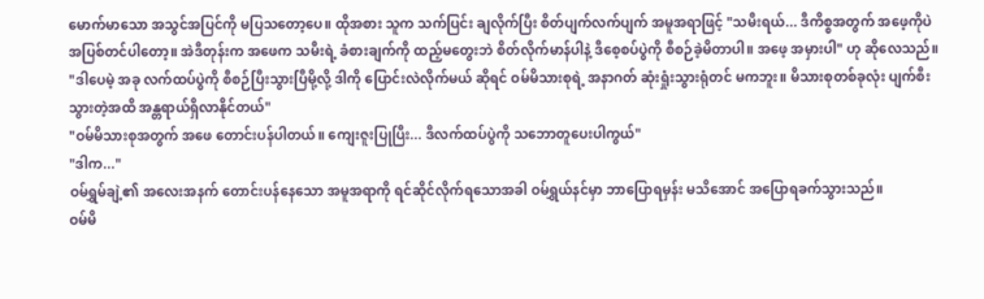မောက်မာသော အသွင်အပြင်ကို မပြသတော့ပေ။ ထိုအစား သူက သက်ပြင်း ချလိုက်ပြီး စိတ်ပျက်လက်ပျက် အမူအရာဖြင့် "သမီးရယ်... ဒီကိစ္စအတွက် အဖေ့ကိုပဲ အပြစ်တင်ပါတော့။ အဲဒီတုန်းက အဖေက သမီးရဲ့ ခံစားချက်ကို ထည့်မတွေးဘဲ စိတ်လိုက်မာန်ပါနဲ့ ဒီစေ့စပ်ပွဲကို စီစဉ်ခဲ့မိတာပါ။ အဖေ့ အမှားပါ" ဟု ဆိုလေသည်။
"ဒါပေမဲ့ အခု လက်ထပ်ပွဲကို စီစဉ်ပြီးသွားပြီမို့လို့ ဒါကို ပြောင်းလဲလိုက်မယ် ဆိုရင် ဝမ်မိသားစုရဲ့ အနာဂတ် ဆုံးရှုံးသွားရုံတင် မကဘူး။ မိသားစုတစ်ခုလုံး ပျက်စီးသွားတဲ့အထိ အန္တရာယ်ရှိလာနိုင်တယ်"
"ဝမ်မိသားစုအတွက် အဖေ တောင်းပန်ပါတယ်။ ကျေးဇူးပြုပြီး... ဒီလက်ထပ်ပွဲကို သဘောတူပေးပါကွယ်"
"ဒါက..."
ဝမ်ရွှမ်ချဲ့၏ အလေးအနက် တောင်းပန်နေသော အမူအရာကို ရင်ဆိုင်လိုက်ရသောအခါ ဝမ်ရွှယ်နင်မှာ ဘာပြောရမှန်း မသိအောင် အပြောရခက်သွားသည်။
ဝမ်မိ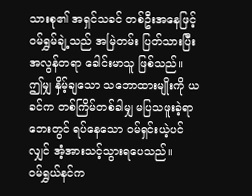သားစု၏ အရှင်သခင် တစ်ဦးအနေဖြင့် ဝမ်ရွှမ်ချဲ့သည် အမြဲတမ်း ပြတ်သားပြီး အလွန်တရာ ခေါင်းမာသူ ဖြစ်သည်။ ဤမျှ နှိမ့်ချသော သဘောထားမျိုးကို ယခင်က တစ်ကြိမ်တစ်ခါမျှ မပြသဖူးခဲ့ရာ ဘေးတွင် ရပ်နေသော ဝမ်ရှင်းယဲ့ပင်လျှင် အံ့အားသင့်သွားရပေသည်။
ဝမ်ရွှယ်နင်က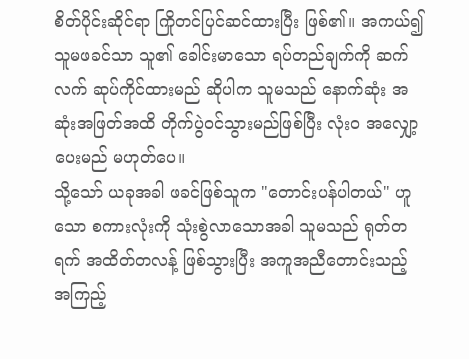စိတ်ပိုင်းဆိုင်ရာ ကြိုတင်ပြင်ဆင်ထားပြီး ဖြစ်၏။ အကယ်၍ သူမဖခင်သာ သူ၏ ခေါင်းမာသော ရပ်တည်ချက်ကို ဆက်လက် ဆုပ်ကိုင်ထားမည် ဆိုပါက သူမသည် နောက်ဆုံး အဆုံးအဖြတ်အထိ တိုက်ပွဲဝင်သွားမည်ဖြစ်ပြီး လုံးဝ အလျှော့ပေးမည် မဟုတ်ပေ။
သို့သော် ယခုအခါ ဖခင်ဖြစ်သူက "တောင်းပန်ပါတယ်" ဟူသော စကားလုံးကို သုံးစွဲလာသောအခါ သူမသည် ရုတ်တရက် အထိတ်တလန့် ဖြစ်သွားပြီး အကူအညီတောင်းသည့် အကြည့်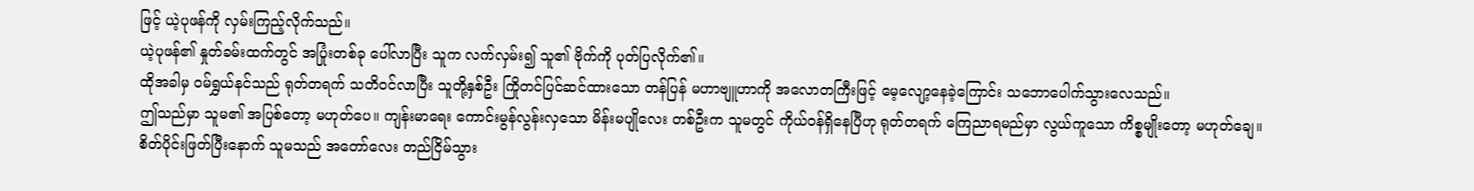ဖြင့် ယဲ့ပုဖန်ကို လှမ်းကြည့်လိုက်သည်။
ယဲ့ပုဖန်၏ နှုတ်ခမ်းထက်တွင် အပြုံးတစ်ခု ပေါ်လာပြီး သူက လက်လှမ်း၍ သူ၏ ဗိုက်ကို ပုတ်ပြလိုက်၏။
ထိုအခါမှ ဝမ်ရွှယ်နင်သည် ရုတ်တရက် သတိဝင်လာပြီး သူတို့နှစ်ဦး ကြိုတင်ပြင်ဆင်ထားသော တန်ပြန် မဟာဗျူဟာကို အလောတကြီးဖြင့် မေ့လျော့နေခဲ့ကြောင်း သဘောပေါက်သွားလေသည်။
ဤသည်မှာ သူမ၏ အပြစ်တော့ မဟုတ်ပေ။ ကျန်းမာရေး ကောင်းမွန်လွန်းလှသော မိန်းမပျိုလေး တစ်ဦးက သူမတွင် ကိုယ်ဝန်ရှိနေပြီဟု ရုတ်တရက် ကြေညာရမည်မှာ လွယ်ကူသော ကိစ္စမျိုးတော့ မဟုတ်ချေ။
စိတ်ပိုင်းဖြတ်ပြီးနောက် သူမသည် အတော်လေး တည်ငြိမ်သွား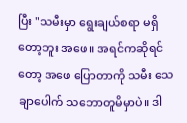ပြီး "သမီးမှာ ရွေးချယ်စရာ မရှိတော့ဘူး အဖေ။ အရင်ကဆိုရင်တော့ အဖေ ပြောတာကို သမီး သေချာပေါက် သဘောတူမိမှာပဲ။ ဒါ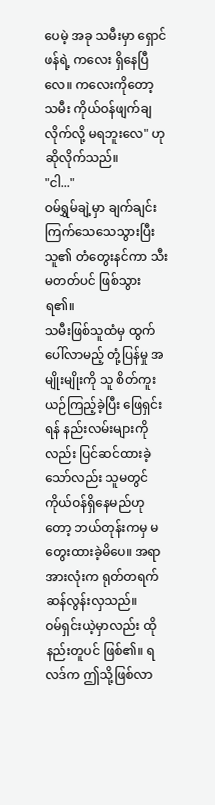ပေမဲ့ အခု သမီးမှာ ရှောင်ဖန်ရဲ့ ကလေး ရှိနေပြီလေ။ ကလေးကိုတော့ သမီး ကိုယ်ဝန်ဖျက်ချလိုက်လို့ မရဘူးလေ" ဟု ဆိုလိုက်သည်။
"ငါ..."
ဝမ်ရွှမ်ချဲ့မှာ ချက်ချင်း ကြက်သေသေသွားပြီး သူ၏ တံတွေးနင်ကာ သီးမတတ်ပင် ဖြစ်သွားရ၏။
သမီးဖြစ်သူထံမှ ထွက်ပေါ်လာမည့် တုံ့ပြန်မှု အမျိုးမျိုးကို သူ စိတ်ကူးယဉ်ကြည့်ခဲ့ပြီး ဖြေရှင်းရန် နည်းလမ်းများကိုလည်း ပြင်ဆင်ထားခဲ့သော်လည်း သူမတွင် ကိုယ်ဝန်ရှိနေမည်ဟုတော့ ဘယ်တုန်းကမှ မတွေးထားခဲ့မိပေ။ အရာအားလုံးက ရုတ်တရက် ဆန်လွန်းလှသည်။
ဝမ်ရှင်းယဲ့မှာလည်း ထိုနည်းတူပင် ဖြစ်၏။ ရလဒ်က ဤသို့ဖြစ်လာ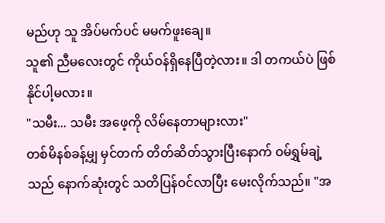မည်ဟု သူ အိပ်မက်ပင် မမက်ဖူးချေ။
သူ၏ ညီမလေးတွင် ကိုယ်ဝန်ရှိနေပြီတဲ့လား။ ဒါ တကယ်ပဲ ဖြစ်နိုင်ပါ့မလား။
"သမီး... သမီး အဖေ့ကို လိမ်နေတာများလား"
တစ်မိနစ်ခန့်မျှ မှင်တက် တိတ်ဆိတ်သွားပြီးနောက် ဝမ်ရွှမ်ချဲ့သည် နောက်ဆုံးတွင် သတိပြန်ဝင်လာပြီး မေးလိုက်သည်။ "အ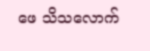ဖေ သိသလောက်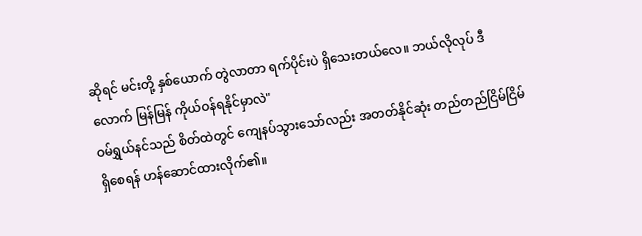ဆိုရင် မင်းတို့ နှစ်ယောက် တွဲလာတာ ရက်ပိုင်းပဲ ရှိသေးတယ်လေ။ ဘယ်လိုလုပ် ဒီလောက် မြန်မြန် ကိုယ်ဝန်ရနိုင်မှာလဲ"
ဝမ်ရွှယ်နင်သည် စိတ်ထဲတွင် ကျေနပ်သွားသော်လည်း အတတ်နိုင်ဆုံး တည်တည်ငြိမ်ငြိမ် ရှိစေရန် ဟန်ဆောင်ထားလိုက်၏။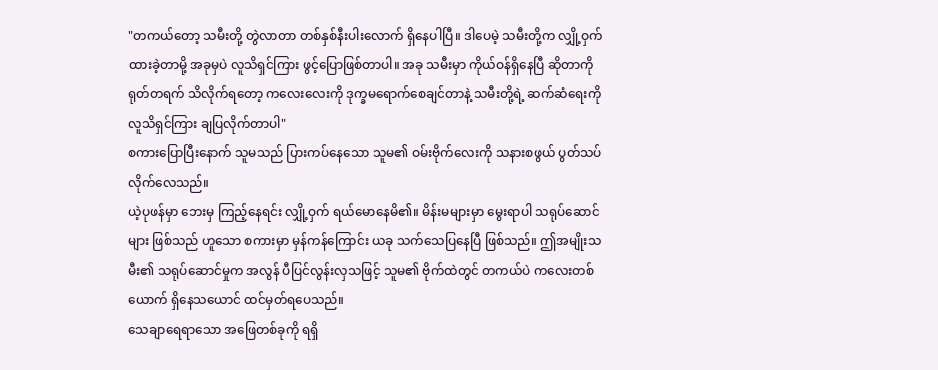"တကယ်တော့ သမီးတို့ တွဲလာတာ တစ်နှစ်နီးပါးလောက် ရှိနေပါပြီ။ ဒါပေမဲ့ သမီးတို့က လျှို့ဝှက်ထားခဲ့တာမို့ အခုမှပဲ လူသိရှင်ကြား ဖွင့်ပြောဖြစ်တာပါ။ အခု သမီးမှာ ကိုယ်ဝန်ရှိနေပြီ ဆိုတာကို ရုတ်တရက် သိလိုက်ရတော့ ကလေးလေးကို ဒုက္ခမရောက်စေချင်တာနဲ့ သမီးတို့ရဲ့ ဆက်ဆံရေးကို လူသိရှင်ကြား ချပြလိုက်တာပါ"
စကားပြောပြီးနောက် သူမသည် ပြားကပ်နေသော သူမ၏ ဝမ်းဗိုက်လေးကို သနားစဖွယ် ပွတ်သပ်လိုက်လေသည်။
ယဲ့ပုဖန်မှာ ဘေးမှ ကြည့်နေရင်း လျှို့ဝှက် ရယ်မောနေမိ၏။ မိန်းမများမှာ မွေးရာပါ သရုပ်ဆောင်များ ဖြစ်သည် ဟူသော စကားမှာ မှန်ကန်ကြောင်း ယခု သက်သေပြနေပြီ ဖြစ်သည်။ ဤအမျိုးသမီး၏ သရုပ်ဆောင်မှုက အလွန် ပီပြင်လွန်းလှသဖြင့် သူမ၏ ဗိုက်ထဲတွင် တကယ်ပဲ ကလေးတစ်ယောက် ရှိနေသယောင် ထင်မှတ်ရပေသည်။
သေချာရေရာသော အဖြေတစ်ခုကို ရရှိ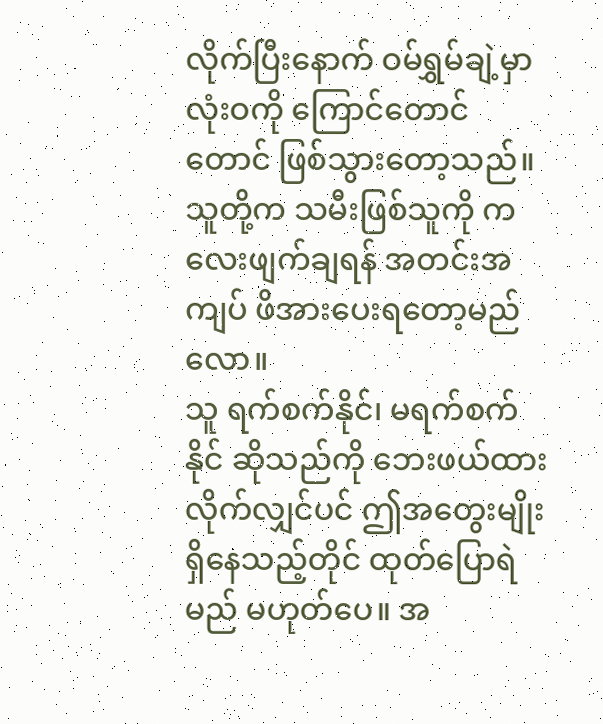လိုက်ပြီးနောက် ဝမ်ရွှမ်ချဲ့မှာ လုံးဝကို ကြောင်တောင်တောင် ဖြစ်သွားတော့သည်။ သူတို့က သမီးဖြစ်သူကို ကလေးဖျက်ချရန် အတင်းအကျပ် ဖိအားပေးရတော့မည်လော။
သူ ရက်စက်နိုင်၊ မရက်စက်နိုင် ဆိုသည်ကို ဘေးဖယ်ထားလိုက်လျှင်ပင် ဤအတွေးမျိုး ရှိနေသည့်တိုင် ထုတ်ပြောရဲမည် မဟုတ်ပေ။ အ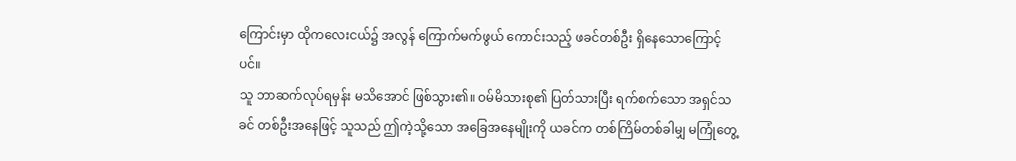ကြောင်းမှာ ထိုကလေးငယ်၌ အလွန် ကြောက်မက်ဖွယ် ကောင်းသည့် ဖခင်တစ်ဦး ရှိနေသောကြောင့်ပင်။
သူ ဘာဆက်လုပ်ရမှန်း မသိအောင် ဖြစ်သွား၏။ ဝမ်မိသားစု၏ ပြတ်သားပြီး ရက်စက်သော အရှင်သခင် တစ်ဦးအနေဖြင့် သူသည် ဤကဲ့သို့သော အခြေအနေမျိုးကို ယခင်က တစ်ကြိမ်တစ်ခါမျှ မကြုံတွေ့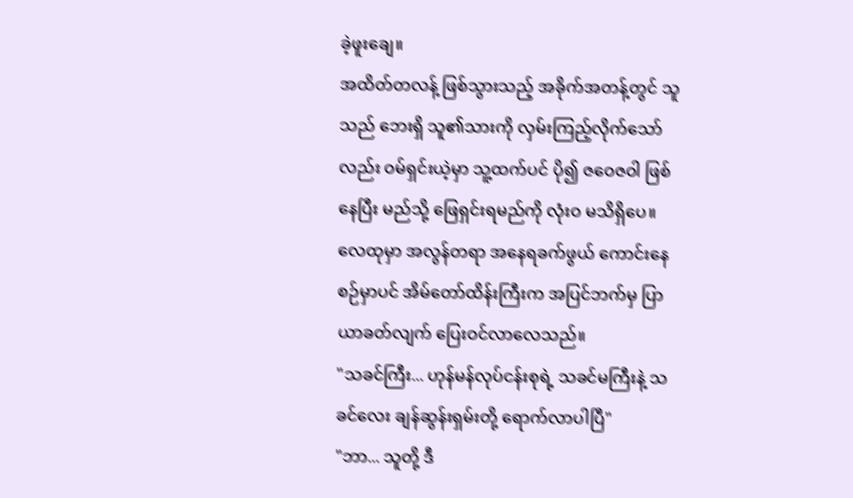ခဲ့ဖူးချေ။
အထိတ်တလန့် ဖြစ်သွားသည့် အခိုက်အတန့်တွင် သူသည် ဘေးရှိ သူ၏သားကို လှမ်းကြည့်လိုက်သော်လည်း ဝမ်ရှင်းယဲ့မှာ သူ့ထက်ပင် ပို၍ ဇဝေဇဝါ ဖြစ်နေပြီး မည်သို့ ဖြေရှင်းရမည်ကို လုံးဝ မသိရှိပေ။
လေထုမှာ အလွန်တရာ အနေရခက်ဖွယ် ကောင်းနေစဉ်မှာပင် အိမ်တော်ထိန်းကြီးက အပြင်ဘက်မှ ပြာယာခတ်လျက် ပြေးဝင်လာလေသည်။
"သခင်ကြီး... ဟုန်မန်လုပ်ငန်းစုရဲ့ သခင်မကြီးနဲ့ သခင်လေး ချန်ဆွန်းရှမ်းတို့ ရောက်လာပါပြီ"
"ဘာ... သူတို့ ဒီ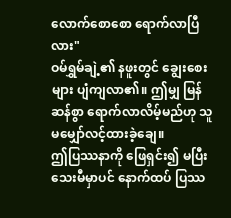လောက်စောစော ရောက်လာပြီလား"
ဝမ်ရွှမ်ချဲ့၏ နဖူးတွင် ချွေးစေးများ ပျံကျလာ၏။ ဤမျှ မြန်ဆန်စွာ ရောက်လာလိမ့်မည်ဟု သူ မမျှော်လင့်ထားခဲ့ချေ။
ဤပြဿနာကို ဖြေရှင်း၍ မပြီးသေးမီမှာပင် နောက်ထပ် ပြဿ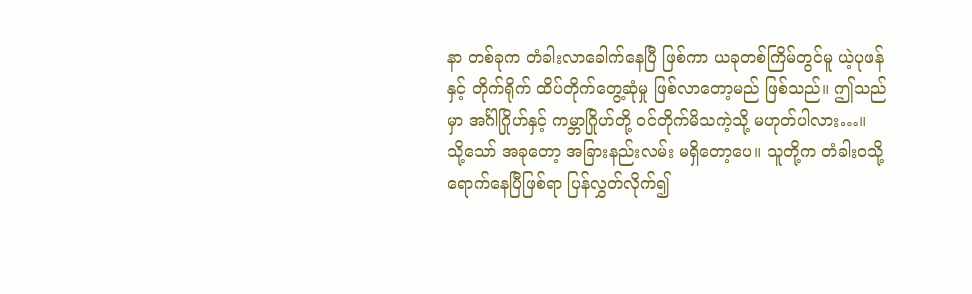နာ တစ်ခုက တံခါးလာခေါက်နေပြီ ဖြစ်ကာ ယခုတစ်ကြိမ်တွင်မူ ယဲ့ပုဖန်နှင့် တိုက်ရိုက် ထိပ်တိုက်တွေ့ဆုံမှု ဖြစ်လာတော့မည် ဖြစ်သည်။ ဤသည်မှာ အင်္ဂါဂြိုဟ်နှင့် ကမ္ဘာဂြိုဟ်တို့ ဝင်တိုက်မိသကဲ့သို့ မဟုတ်ပါလား…။
သို့သော် အခုတော့ အခြားနည်းလမ်း မရှိတော့ပေ။ သူတို့က တံခါးဝသို့ ရောက်နေပြီဖြစ်ရာ ပြန်လွှတ်လိုက်၍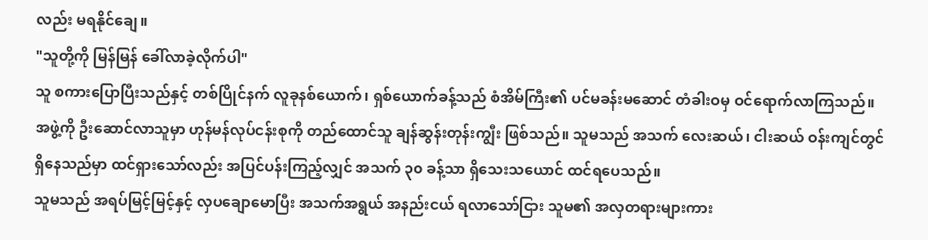လည်း မရနိုင်ချေ။
"သူတို့ကို မြန်မြန် ခေါ်လာခဲ့လိုက်ပါ"
သူ စကားပြောပြီးသည်နှင့် တစ်ပြိုင်နက် လူခုနစ်ယောက်၊ ရှစ်ယောက်ခန့်သည် စံအိမ်ကြီး၏ ပင်မခန်းမဆောင် တံခါးဝမှ ဝင်ရောက်လာကြသည်။
အဖွဲ့ကို ဦးဆောင်လာသူမှာ ဟုန်မန်လုပ်ငန်းစုကို တည်ထောင်သူ ချန်ဆွန်းတုန်းကျွီး ဖြစ်သည်။ သူမသည် အသက် လေးဆယ်၊ ငါးဆယ် ဝန်းကျင်တွင် ရှိနေသည်မှာ ထင်ရှားသော်လည်း အပြင်ပန်းကြည့်လျှင် အသက် ၃၀ ခန့်သာ ရှိသေးသယောင် ထင်ရပေသည်။
သူမသည် အရပ်မြင့်မြင့်နှင့် လှပချောမောပြီး အသက်အရွယ် အနည်းငယ် ရလာသော်ငြား သူမ၏ အလှတရားများကား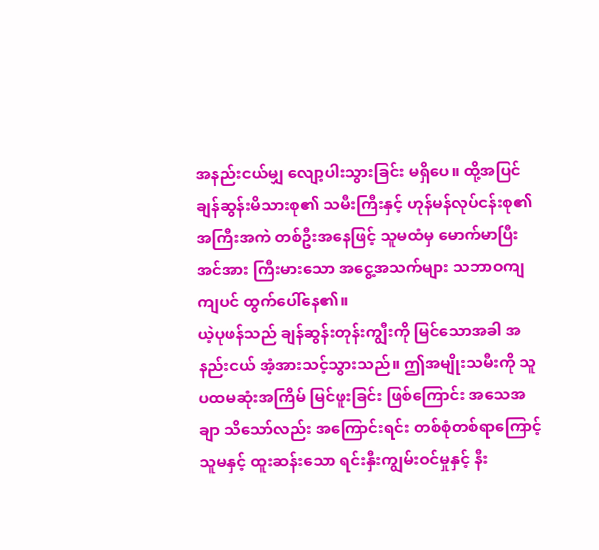အနည်းငယ်မျှ လျော့ပါးသွားခြင်း မရှိပေ။ ထို့အပြင် ချန်ဆွန်းမိသားစု၏ သမီးကြီးနှင့် ဟုန်မန်လုပ်ငန်းစု၏ အကြီးအကဲ တစ်ဦးအနေဖြင့် သူမထံမှ မောက်မာပြီး အင်အား ကြီးမားသော အငွေ့အသက်များ သဘာဝကျကျပင် ထွက်ပေါ်နေ၏။
ယဲ့ပုဖန်သည် ချန်ဆွန်းတုန်းကျွီးကို မြင်သောအခါ အနည်းငယ် အံ့အားသင့်သွားသည်။ ဤအမျိုးသမီးကို သူ ပထမဆုံးအကြိမ် မြင်ဖူးခြင်း ဖြစ်ကြောင်း အသေအချာ သိသော်လည်း အကြောင်းရင်း တစ်စုံတစ်ရာကြောင့် သူမနှင့် ထူးဆန်းသော ရင်းနှီးကျွမ်းဝင်မှုနှင့် နီး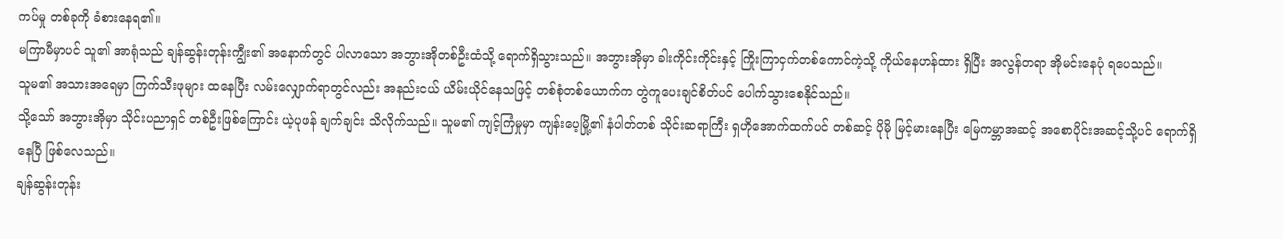ကပ်မှု တစ်ခုကို ခံစားနေရ၏။
မကြာမီမှာပင် သူ၏ အာရုံသည် ချန်ဆွန်းတုန်းကျွီး၏ အနောက်တွင် ပါလာသော အဘွားအိုတစ်ဦးထံသို့ ရောက်ရှိသွားသည်။ အဘွားအိုမှာ ခါးကိုင်းကိုင်းနှင့် ကြိုးကြာငှက်တစ်ကောင်ကဲ့သို့ ကိုယ်နေဟန်ထား ရှိပြီး အလွန်တရာ အိုမင်းနေပုံ ရပေသည်။
သူမ၏ အသားအရေမှာ ကြက်သီးဖုများ ထနေပြီး လမ်းလျှောက်ရာတွင်လည်း အနည်းငယ် ယိမ်းယိုင်နေသဖြင့် တစ်စုံတစ်ယောက်က တွဲကူပေးချင်စိတ်ပင် ပေါက်သွားစေနိုင်သည်။
သို့သော် အဘွားအိုမှာ သိုင်းပညာရှင် တစ်ဦးဖြစ်ကြောင်း ယဲ့ပုဖန် ချက်ချင်း သိလိုက်သည်။ သူမ၏ ကျင့်ကြံမှုမှာ ကျန်းပေ့မြို့၏ နံပါတ်တစ် သိုင်းဆရာကြီး ရှဟိုအောက်ထက်ပင် တစ်ဆင့် ပိုမို မြင့်မားနေပြီး မြေကမ္ဘာအဆင့် အစောပိုင်းအဆင့်သို့ပင် ရောက်ရှိနေပြီ ဖြစ်လေသည်။
ချန်ဆွန်းတုန်း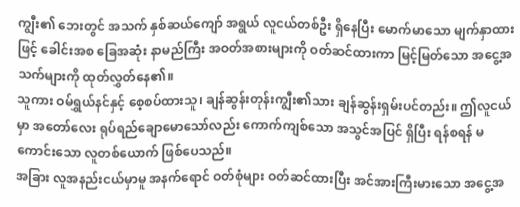ကျွီး၏ ဘေးတွင် အသက် နှစ်ဆယ်ကျော် အရွယ် လူငယ်တစ်ဦး ရှိနေပြီး မောက်မာသော မျက်နှာထားဖြင့် ခေါင်းအစ ခြေအဆုံး နာမည်ကြီး အဝတ်အစားများကို ဝတ်ဆင်ထားကာ မြင့်မြတ်သော အငွေ့အသက်များကို ထုတ်လွှတ်နေ၏။
သူကား ဝမ်ရွှယ်နင်နှင့် စေ့စပ်ထားသူ၊ ချန်ဆွန်းတုန်းကျွီး၏သား ချန်ဆွန်းရှမ်းပင်တည်း။ ဤလူငယ်မှာ အတော်လေး ရုပ်ရည်ချောမောသော်လည်း ကောက်ကျစ်သော အသွင်အပြင် ရှိပြီး ရန်စရန် မကောင်းသော လူတစ်ယောက် ဖြစ်ပေသည်။
အခြား လူအနည်းငယ်မှာမူ အနက်ရောင် ဝတ်စုံများ ဝတ်ဆင်ထားပြီး အင်အားကြီးမားသော အငွေ့အ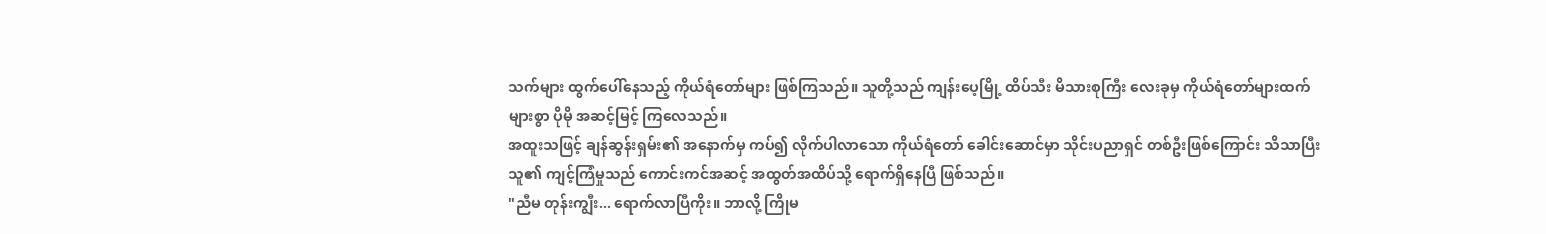သက်များ ထွက်ပေါ်နေသည့် ကိုယ်ရံတော်များ ဖြစ်ကြသည်။ သူတို့သည် ကျန်းပေ့မြို့ ထိပ်သီး မိသားစုကြီး လေးခုမှ ကိုယ်ရံတော်များထက် များစွာ ပိုမို အဆင့်မြင့် ကြလေသည်။
အထူးသဖြင့် ချန်ဆွန်းရှမ်း၏ အနောက်မှ ကပ်၍ လိုက်ပါလာသော ကိုယ်ရံတော် ခေါင်းဆောင်မှာ သိုင်းပညာရှင် တစ်ဦးဖြစ်ကြောင်း သိသာပြီး သူ၏ ကျင့်ကြံမှုသည် ကောင်းကင်အဆင့် အထွတ်အထိပ်သို့ ရောက်ရှိနေပြီ ဖြစ်သည်။
"ညီမ တုန်းကျွီး... ရောက်လာပြီကိုး။ ဘာလို့ ကြိုမ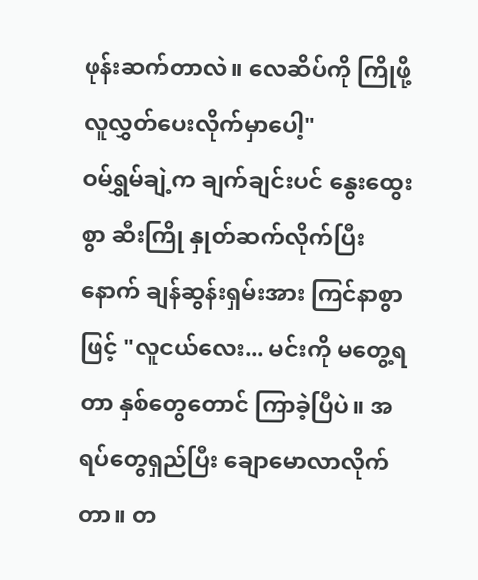ဖုန်းဆက်တာလဲ။ လေဆိပ်ကို ကြိုဖို့ လူလွှတ်ပေးလိုက်မှာပေါ့"
ဝမ်ရွှမ်ချဲ့က ချက်ချင်းပင် နွေးထွေးစွာ ဆီးကြို နှုတ်ဆက်လိုက်ပြီးနောက် ချန်ဆွန်းရှမ်းအား ကြင်နာစွာဖြင့် "လူငယ်လေး... မင်းကို မတွေ့ရတာ နှစ်တွေတောင် ကြာခဲ့ပြီပဲ။ အရပ်တွေရှည်ပြီး ချောမောလာလိုက်တာ။ တ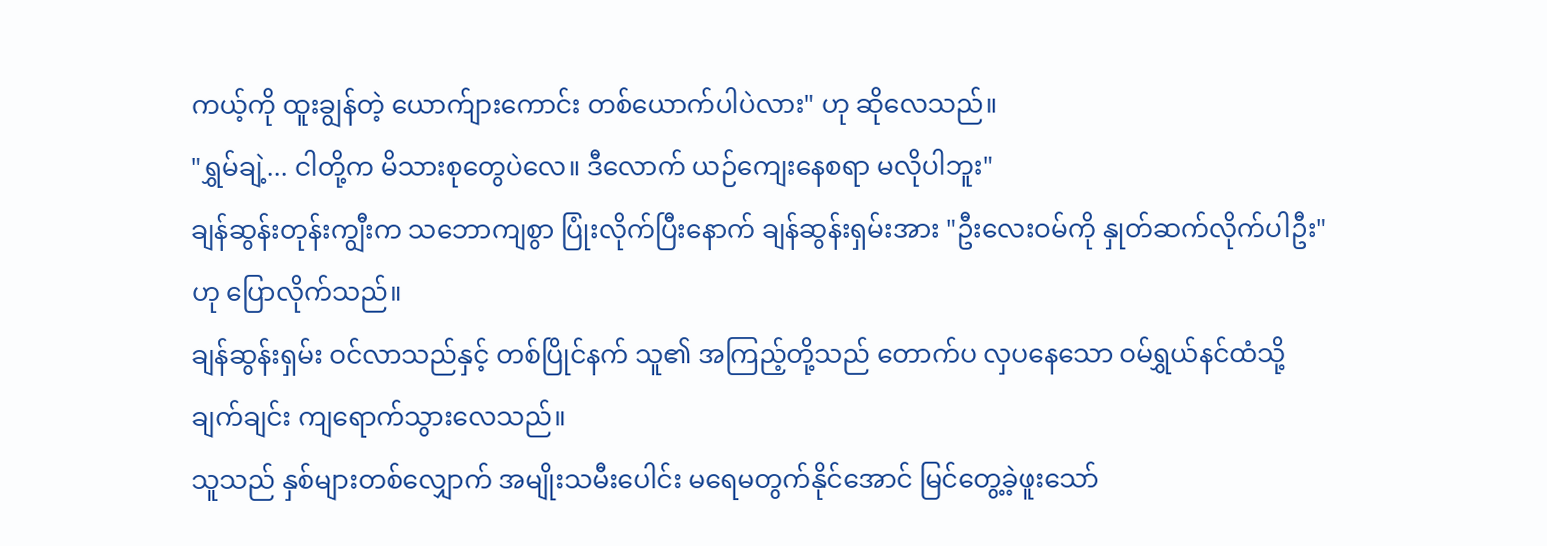ကယ့်ကို ထူးချွန်တဲ့ ယောက်ျားကောင်း တစ်ယောက်ပါပဲလား" ဟု ဆိုလေသည်။
"ရွှမ်ချဲ့... ငါတို့က မိသားစုတွေပဲလေ။ ဒီလောက် ယဉ်ကျေးနေစရာ မလိုပါဘူး"
ချန်ဆွန်းတုန်းကျွီးက သဘောကျစွာ ပြုံးလိုက်ပြီးနောက် ချန်ဆွန်းရှမ်းအား "ဦးလေးဝမ်ကို နှုတ်ဆက်လိုက်ပါဦး" ဟု ပြောလိုက်သည်။
ချန်ဆွန်းရှမ်း ဝင်လာသည်နှင့် တစ်ပြိုင်နက် သူ၏ အကြည့်တို့သည် တောက်ပ လှပနေသော ဝမ်ရွှယ်နင်ထံသို့ ချက်ချင်း ကျရောက်သွားလေသည်။
သူသည် နှစ်များတစ်လျှောက် အမျိုးသမီးပေါင်း မရေမတွက်နိုင်အောင် မြင်တွေ့ခဲ့ဖူးသော်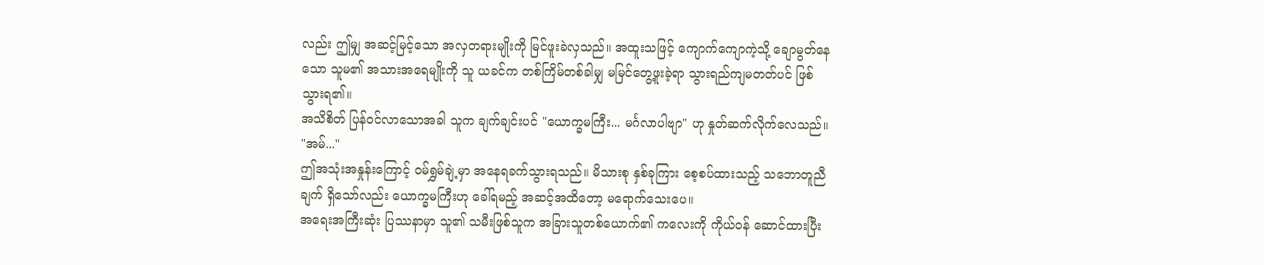လည်း ဤမျှ အဆင့်မြင့်သော အလှတရားမျိုးကို မြင်ဖူးခဲလှသည်။ အထူးသဖြင့် ကျောက်ကျောကဲ့သို့ ချောမွတ်နေသော သူမ၏ အသားအရေမျိုးကို သူ ယခင်က တစ်ကြိမ်တစ်ခါမျှ မမြင်တွေ့ဖူးခဲ့ရာ သွားရည်ကျမတတ်ပင် ဖြစ်သွားရ၏။
အသိစိတ် ပြန်ဝင်လာသောအခါ သူက ချက်ချင်းပင် "ယောက္ခမကြီး... မင်္ဂလာပါဗျာ" ဟု နှုတ်ဆက်လိုက်လေသည်။
"အမ်..."
ဤအသုံးအနှုန်းကြောင့် ဝမ်ရွှမ်ချဲ့မှာ အနေရခက်သွားရသည်။ မိသားစု နှစ်ခုကြား စေ့စပ်ထားသည့် သဘောတူညီချက် ရှိသော်လည်း ယောက္ခမကြီးဟု ခေါ်ရမည့် အဆင့်အထိတော့ မရောက်သေးပေ။
အရေးအကြီးဆုံး ပြဿနာမှာ သူ၏ သမီးဖြစ်သူက အခြားသူတစ်ယောက်၏ ကလေးကို ကိုယ်ဝန် ဆောင်ထားပြီး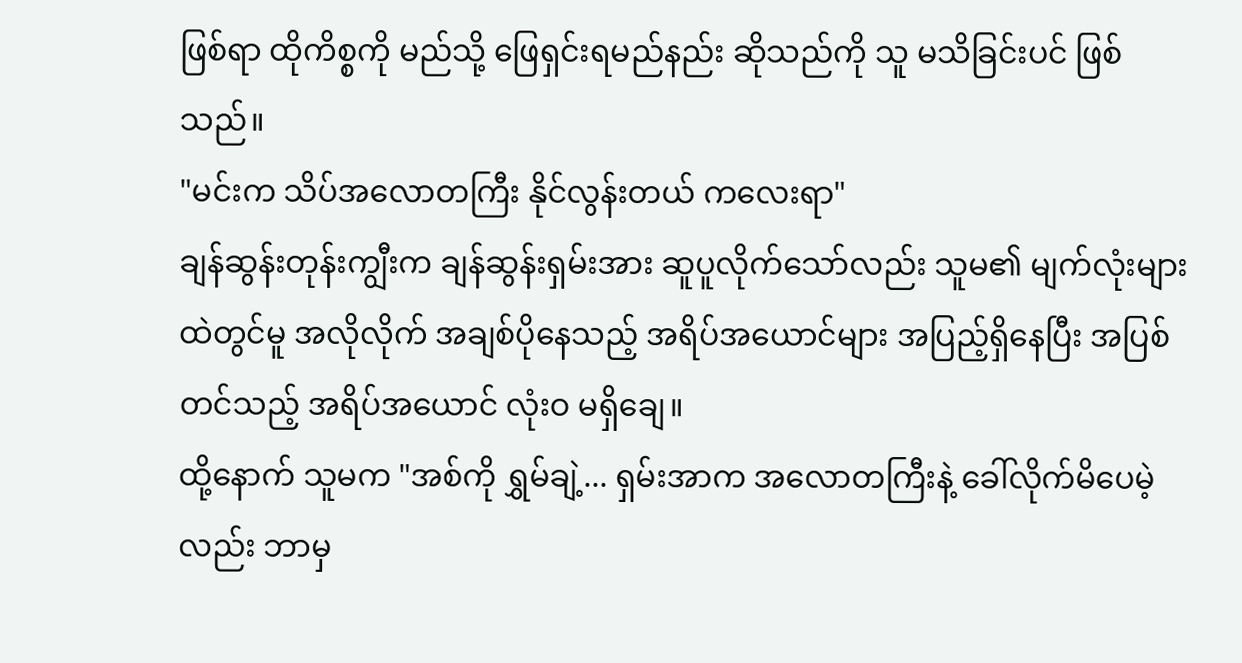ဖြစ်ရာ ထိုကိစ္စကို မည်သို့ ဖြေရှင်းရမည်နည်း ဆိုသည်ကို သူ မသိခြင်းပင် ဖြစ်သည်။
"မင်းက သိပ်အလောတကြီး နိုင်လွန်းတယ် ကလေးရာ"
ချန်ဆွန်းတုန်းကျွီးက ချန်ဆွန်းရှမ်းအား ဆူပူလိုက်သော်လည်း သူမ၏ မျက်လုံးများထဲတွင်မူ အလိုလိုက် အချစ်ပိုနေသည့် အရိပ်အယောင်များ အပြည့်ရှိနေပြီး အပြစ်တင်သည့် အရိပ်အယောင် လုံးဝ မရှိချေ။
ထို့နောက် သူမက "အစ်ကို ရွှမ်ချဲ့... ရှမ်းအာက အလောတကြီးနဲ့ ခေါ်လိုက်မိပေမဲ့လည်း ဘာမှ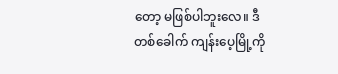တော့ မဖြစ်ပါဘူးလေ။ ဒီတစ်ခေါက် ကျန်းပေ့မြို့ကို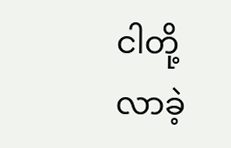ငါတို့ လာခဲ့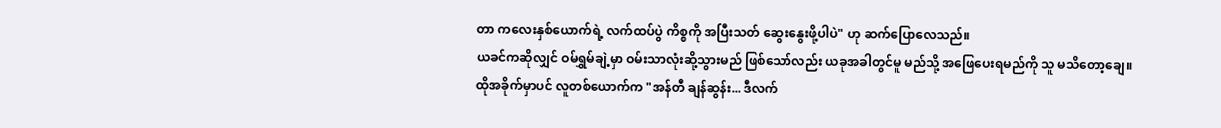တာ ကလေးနှစ်ယောက်ရဲ့ လက်ထပ်ပွဲ ကိစ္စကို အပြီးသတ် ဆွေးနွေးဖို့ပါပဲ" ဟု ဆက်ပြောလေသည်။
ယခင်ကဆိုလျှင် ဝမ်ရွှမ်ချဲ့မှာ ဝမ်းသာလုံးဆို့သွားမည် ဖြစ်သော်လည်း ယခုအခါတွင်မူ မည်သို့ အဖြေပေးရမည်ကို သူ မသိတော့ချေ။
ထိုအခိုက်မှာပင် လူတစ်ယောက်က "အန်တီ ချန်ဆွန်း... ဒီလက်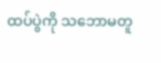ထပ်ပွဲကို သဘောမတူ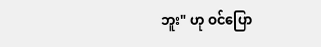ဘူး" ဟု ဝင်ပြော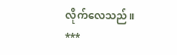လိုက်လေသည်။
***